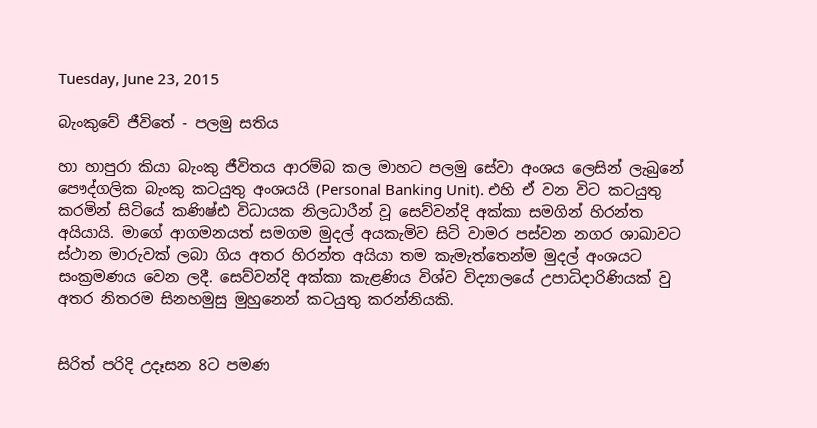Tuesday, June 23, 2015

බැංකුවේ ජීවිතේ - පලමු සතිය

හා හාපුරා කියා බැංකු ජීවිතය ආරම්බ කල මාහට පලමු සේවා අංශය ලෙසින් ලැබුනේ පෞද්ගලික බැංකු කටයුතු අංශයයි (Personal Banking Unit). එහි ඒ වන විට කටයුතු කරමින් සිටියේ කණිෂ්ඪ විධායක නිලධාරීන් වූ සෙව්වන්දි අක්කා සමගින් හිරන්ත අයියායි. මාගේ ආගමනයත් සමගම මුදල් අයකැමිව සිටි වාමර පස්වන නගර ශාඛාවට ස්ථාන මාරුවක් ලබා ගිය අතර හිරන්ත අයියා තම කැමැත්තෙන්ම මුදල් අංශයට සංක්‍රමණය වෙන ලදී. සෙව්වන්දි අක්කා කැළණිය විශ්ව විද්‍යාලයේ උපාධිදාරිණියක් වු අතර නිතරම සිනහමුසු මුහුනෙන් කටයුතු කරන්නියකි.


සිරිත් පරිදි උදෑසන 8ට පමණ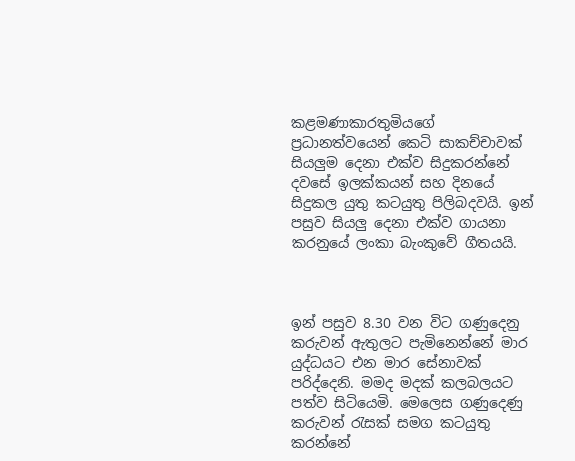කළමණාකාරතුමියගේ ප්‍රධානත්වයෙන් කෙටි සාකච්චාවක් සියලුම දෙනා එක්ව සිදුකරන්නේ දවසේ ඉලක්කයන් සහ දිනයේ සිදුකල යුතු කටයුතු පිලිබදවයි. ඉන් පසුව සියලු දෙනා එක්ව ගායනා කරනුයේ ලංකා බැංකුවේ ගීතයයි.



ඉන් පසුව 8.30 වන විට ගණුදෙනු කරුවන් ඇතුලට පැමිනෙන්නේ මාර යුද්ධයට එන මාර සේනාවක් පරිද්දෙනි. මමද මදක් කලබලයට පත්ව සිටියෙමි. මෙලෙස ගණුදෙණු කරුවන් රැසක් සමග කටයුතු කරන්නේ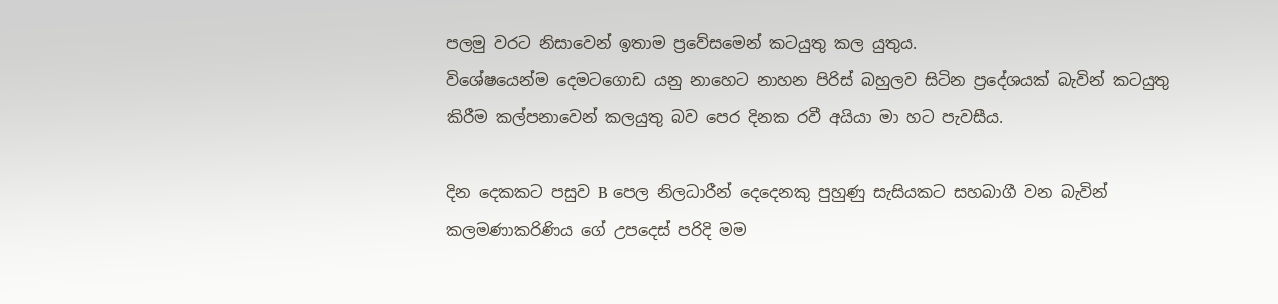පලමු වරට නිසාවෙන් ඉතාම ප්‍රවේසමෙන් කටයුතු කල යුතුය.
විශේෂයෙන්ම දෙමටගොඩ යනු නාහෙට නාහන පිරිස් බහුලව සිටින ප්‍රදේශයක් බැවින් කටයුතු කිරීම කල්පනාවෙන් කලයුතු බව පෙර දිනක රවී අයියා මා හට පැවසීය.

දින දෙකකට පසුව B පෙල නිලධාරීන් දෙදෙනකු පුහුණු සැසියකට සහබාගී වන බැවින් කලමණාකරිණිය ගේ උපදෙස් පරිදි මම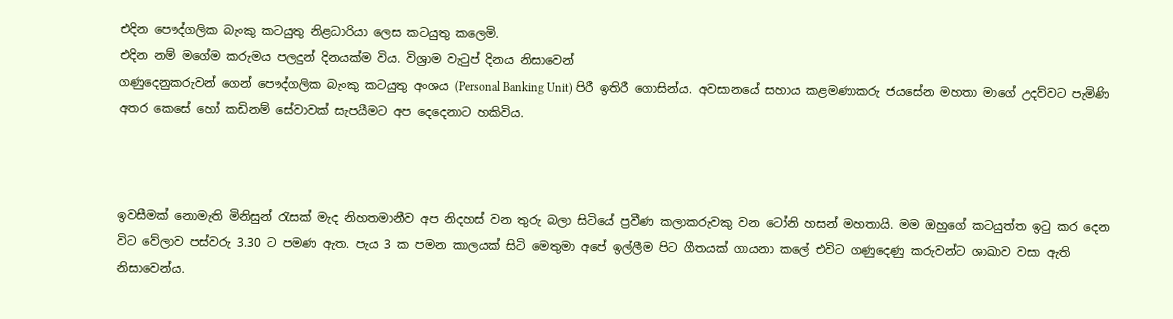එදින පෞද්ගලික බැංකු කටයුතු නිළධාරියා ලෙස කටයුතු කලෙමි.
එදින නම් මගේම කරුමය පලදුන් දිනයක්ම විය. විශ්‍රාම වැටුප් දිනය නිසාවෙන්
ගණුදෙනුකරුවන් ගෙන් පෞද්ගලික බැංකු කටයුතු අංශය (Personal Banking Unit) පිරී ඉතිරී ගොසින්ය. අවසානයේ සහාය කළමණාකරු ජයසේන මහතා මාගේ උදව්වට පැමිණි අතර කෙසේ හෝ කඩිනම් සේවාවක් සැපයීමට අප දෙදෙනාට හකිවිය.



ඉවසීමක් නොමැති මිනිසුන් රැසක් මැද නිහතමානීව අප නිදහස් වන තුරු බලා සිටියේ ප්‍රවීණ කලාකරුවකු වන ටෝනි හසන් මහතායි. මම ඔහුගේ කටයුත්ත ඉටු කර දෙන විට වේලාව පස්වරු 3.30 ට පමණ ඇත. පැය 3 ක පමන කාලයක් සිටි මෙතුමා අපේ ඉල්ලීම පිට ගීතයක් ගායනා කලේ එවිට ගණුදෙණු කරුවන්ට ශාඛාව වසා ඇති නිසාවෙන්ය.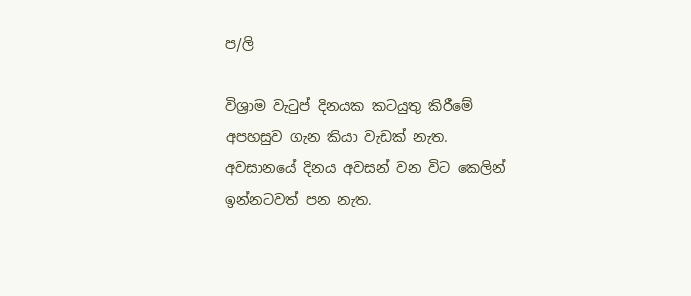ප/ලි

විශ්‍රාම වැටුප් දිනයක කටයුතු කිරීමේ අපහසුව ගැන කියා වැඩක් නැත. අවසානයේ දිනය අවසන් වන විට කෙලින් ඉන්නටවත් පන නැත.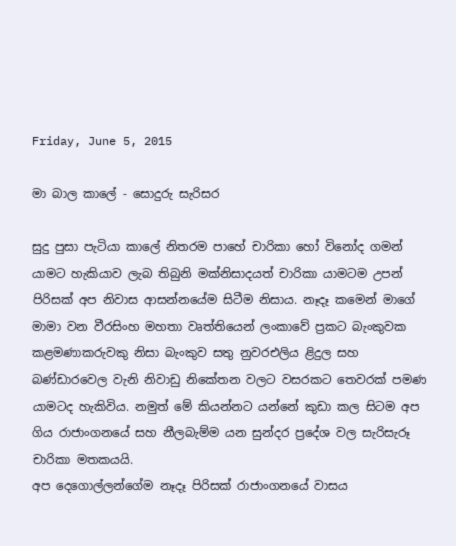Friday, June 5, 2015

මා බාල කාලේ - සොදුරු සැරිසර

සුදු පුසා පැටියා කාලේ නිතරම පාහේ චාරිකා හෝ විනෝද ගමන් යාමට හැකියාව ලැබ තිබුනි මක්නිසාදයත් චාරිකා යාමටම උපන් පිරිසක් අප නිවාස ආසන්නයේම සිටීම නිසාය. නෑදෑ කමෙන් මාගේ මාමා වන වීරසිංහ මහතා වෘත්තියෙන් ලංකාවේ ප්‍රකට බැංකුවක කළමණාකරුවකු නිසා බැංකුව සතු නුවරඑලිය ළිදුල සහ බණ්ඩාරවෙල වැනි නිවාඩු නිකේතන වලට වසරකට තෙවරක් පමණ යාමටද හැකිවිය. නමුත් මේ කියන්නට යන්නේ කුඩා කල සිටම අප ගිය රාජාංගනයේ සහ නීලබැම්ම යන සුන්දර ප්‍රදේශ වල සැරිසැරූ චාරිකා මතකයයි.
අප දෙගොල්ලන්ගේම නෑදෑ පිරිසක් රාජාංගනයේ වාසය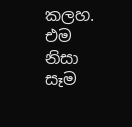කලහ. එම නිසා සෑම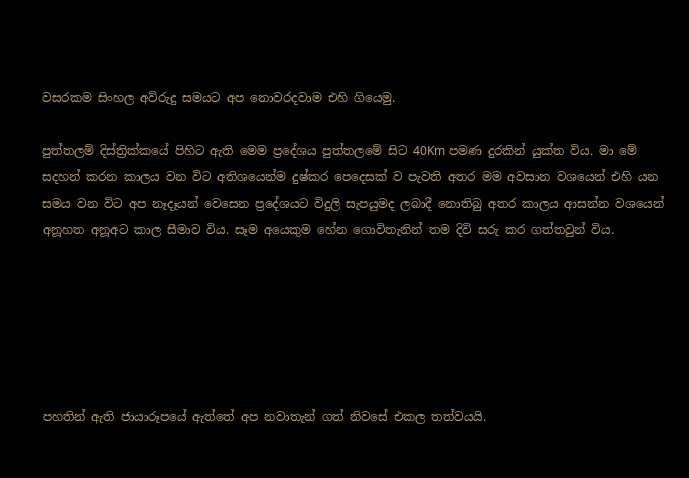වසරකම සිංහල අව්රුදු සමයට අප නොවරදවාම එහි ගියෙමු.

පුත්තලම් දිස්ත්‍රික්කයේ පිහිට ඇති මෙම ප්‍රදේශය පුත්තලමේ සිට 40Km පමණ දුරකින් යුක්ත විය. මා මේ සදහන් කරන කාලය වන විට අතිශයෙන්ම දුෂ්කර පෙදෙසක් ව පැවති අතර මම අවසාන වශයෙන් එහි යන සමය වන විට අප නෑදෑයන් වෙසෙන ප්‍රදේශයට විදුලි සැපයුමද ලබාදී නොතිබු අතර කාලය ආසන්න වශයෙන් අනූහත අනූඅට කාල සීමාව විය. සෑම අයෙකුම හේන ගොවිතැනින් තම දිවි සරු කර ගත්තවුන් විය.






පහතින් ඇති ජායාරූපයේ ඇත්තේ අප නවාතැන් ගත් නිවසේ එකල තත්වයයි.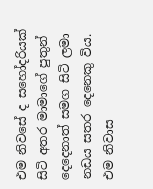එම නිවසේ ද සහෝදරියක් සිටි අතර මාමාගේ පුතුන් දෙදෙනාත් සමග සිටි ලමා නඩය සතර දෙනෙකු විය. එම නිවාස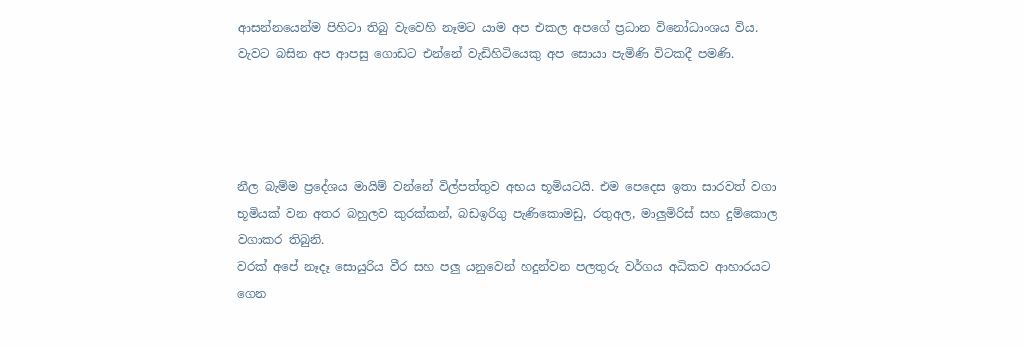ආසන්නයෙන්ම පිහිටා තිබු වැවෙහි නෑමට යාම අප එකල අපගේ ප්‍රධාන විනෝධාංශය විය. වැවට බසින අප ආපසු ගොඩට එන්නේ වැඩිහිටියෙකු අප සොයා පැමිණි විටකදී පමණි.




නීල බැම්ම ප්‍රදේශය මායිම් වන්නේ විල්පත්තුව අභය භූමියටයි. එම පෙදෙස ඉතා සාරවත් වගා භූමියක් වන අතර බහුලව කුරක්කන්, බඩඉරිගු පැණිකොමඩු, රතුඅල, මාලුමිරිස් සහ දුම්කොල වගාකර තිබුනි.
වරක් අපේ නෑදෑ සොයුරිය වීර සහ පලු යනුවෙන් හදුන්වන පලතුරු වර්ගය අධිකව ආහාරයට ගෙන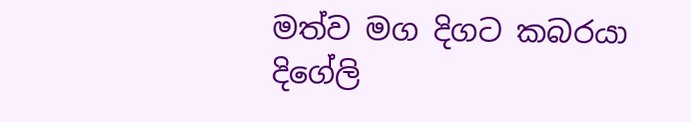මත්ව මග දිගට කබරයා දිගේලි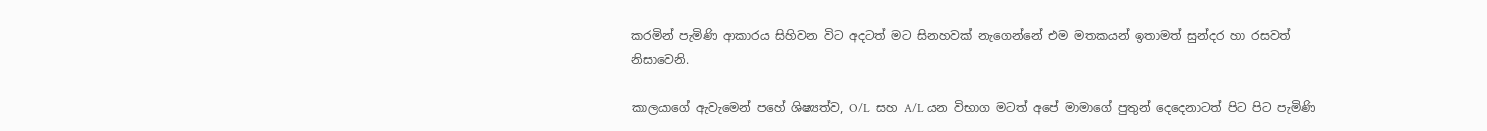කරමින් පැමිණි ආකාරය සිහිවන විට අදටත් මට සිනහවක් නැගෙන්නේ එම මතකයන් ඉතාමත් සුන්දර හා රසවත් නිසාවෙනි.

කාලයාගේ ඇවැමෙන් පහේ ශිෂ්‍යත්ව, O/L  සහ A/L යන විභාග මටත් අපේ මාමාගේ පුතුන් දෙදෙනාටත් පිට පිට පැමිණි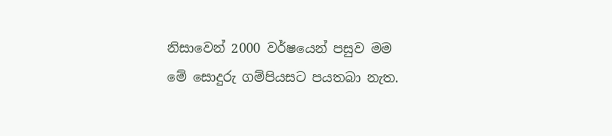නිසාවෙන් 2000 වර්ෂයෙන් පසුව මම මේ සොදුරු ගම්පියසට පයතබා නැත.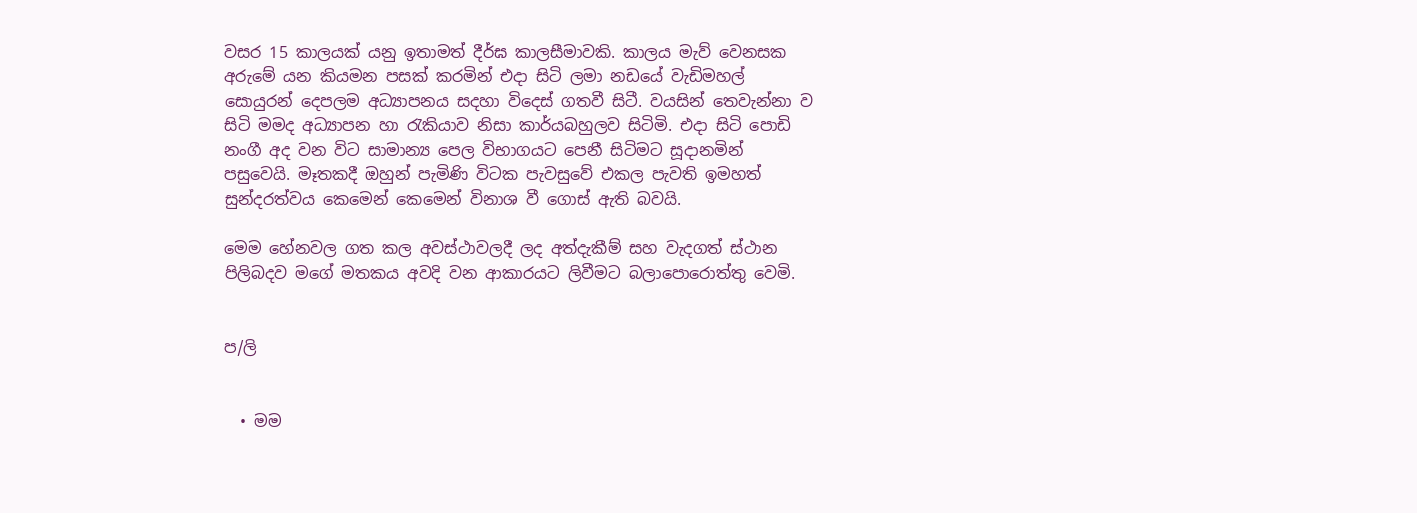වසර 15 කාලයක් යනු ඉතාමත් දීර්ඝ කාලසීමාවකි. කාලය මැව් වෙනසක අරුමේ යන කියමන පසක් කරමින් එදා සිටි ලමා නඩයේ වැඩිමහල් සොයුරන් දෙපලම අධ්‍යාපනය සදහා විදෙස් ගතවී සිටී. වයසින් තෙවැන්නා ව සිටි මමද අධ්‍යාපන හා රැකියාව නිසා කාර්යබහුලව සිටිමි. එදා සිටි පොඩි නංගී අද වන විට සාමාන්‍ය පෙල විභාගයට පෙනී සිටිමට සූදානමින් පසුවෙයි. මෑතකදී ඔහුන් පැමිණි විටක පැවසුවේ එකල පැවති ඉමහත් සුන්දරත්වය කෙමෙන් කෙමෙන් විනාශ වී ගොස් ඇති බවයි.

මෙම හේනවල ගත කල අවස්ථාවලදී ලද අත්දැකීම් සහ වැදගත් ස්ථාන පිලිබදව මගේ මතකය අවදි වන ආකාරයට ලිවීමට බලාපොරොත්තු වෙමි.


ප/ලි


  • මම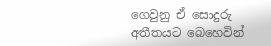ගෙවුනු ඒ සොදුරු අතීතයට බෙහෙවින්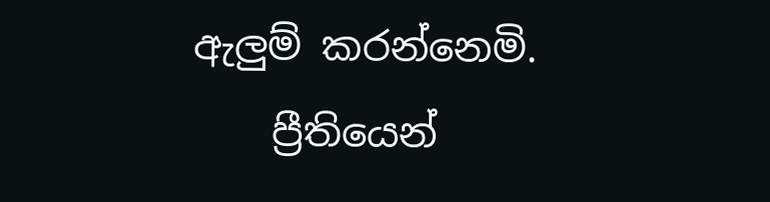ඇලුම් කරන්නෙමි.
    ප්‍රීතියෙන්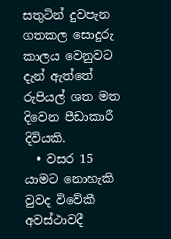සතුටින් දුවපැන ගතකල සොදුරු කාලය වෙනුවට දැන් ඇත්තේ රුපියල් ශත මත දිවෙන පීඩාකාරී දිවියකි.
  • වසර 15 යාමට නොහැකි වුවද විවේකී අවස්ථාවදී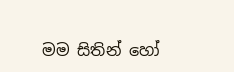මම සිතින් හෝ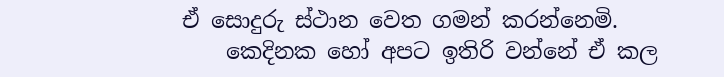ඒ සොදුරු ස්ථාන වෙත ගමන් කරන්නෙමි.
    කෙදිනක හෝ අපට ඉතිරි වන්නේ ඒ කල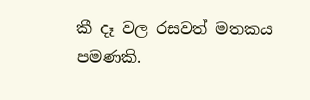කී දෑ වල රසවත් මතකය පමණකි.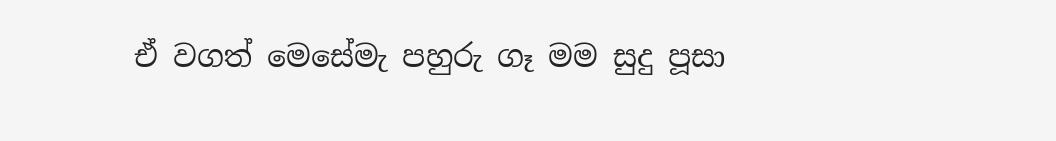ඒ වගත් මෙසේමැ පහුරු ගෑ මම සුදු පූසා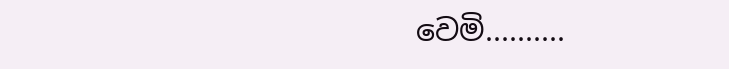වෙමි..........